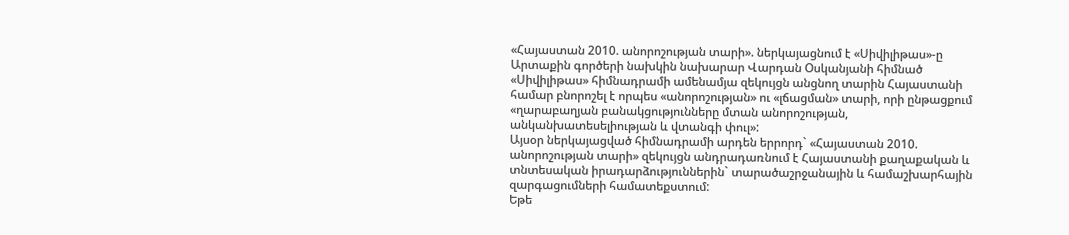«Հայաստան 2010. անորոշության տարի». ներկայացնում է «Սիվիլիթաս»-ը
Արտաքին գործերի նախկին նախարար Վարդան Օսկանյանի հիմնած «Սիվիլիթաս» հիմնադրամի ամենամյա զեկույցն անցնող տարին Հայաստանի համար բնորոշել է որպես «անորոշության» ու «լճացման» տարի, որի ընթացքում «ղարաբաղյան բանակցությունները մտան անորոշության, անկանխատեսելիության և վտանգի փուլ»:
Այսօր ներկայացված հիմնադրամի արդեն երրորդ` «Հայաստան 2010. անորոշության տարի» զեկույցն անդրադառնում է Հայաստանի քաղաքական և տնտեսական իրադարձություններին` տարածաշրջանային և համաշխարհային զարգացումների համատեքստում:
Եթե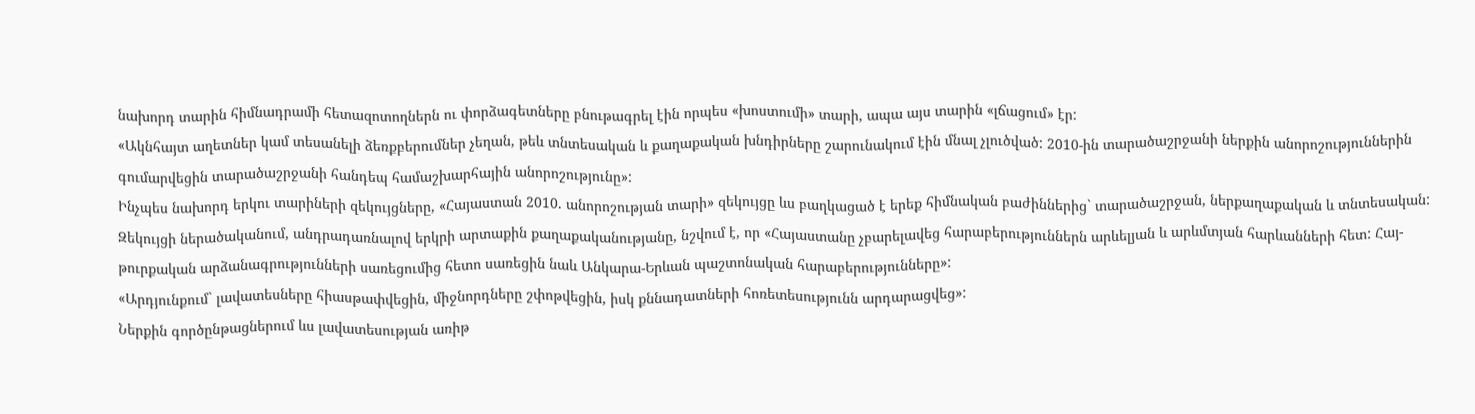նախորդ տարին հիմնադրամի հետազոտողներն ու փորձագետները բնութագրել էին որպես «խոստումի» տարի, ապա այս տարին «լճացում» էր:
«Ակնհայտ աղետներ կամ տեսանելի ձեռքբերումներ չեղան, թեև տնտեսական և քաղաքական խնդիրները շարունակում էին մնալ չլուծված: 2010-ին տարածաշրջանի ներքին անորոշություններին գումարվեցին տարածաշրջանի հանդեպ համաշխարհային անորոշությունը»:
Ինչպես նախորդ երկու տարիների զեկույցները, «Հայաստան 2010. անորոշության տարի» զեկույցը ևս բաղկացած է երեք հիմնական բաժիններից` տարածաշրջան, ներքաղաքական և տնտեսական:
Զեկույցի ներածականում, անդրադառնալով երկրի արտաքին քաղաքականությանը, նշվում է, որ «Հայաստանը չբարելավեց հարաբերություններն արևելյան և արևմտյան հարևանների հետ: Հայ-թուրքական արձանագրությունների սառեցումից հետո սառեցին նաև Անկարա-Երևան պաշտոնական հարաբերությունները»:
«Արդյունքում` լավատեսները հիասթափվեցին, միջնորդները շփոթվեցին, իսկ քննադատների հոռետեսությունն արդարացվեց»:
Ներքին գործընթացներում ևս լավատեսության առիթ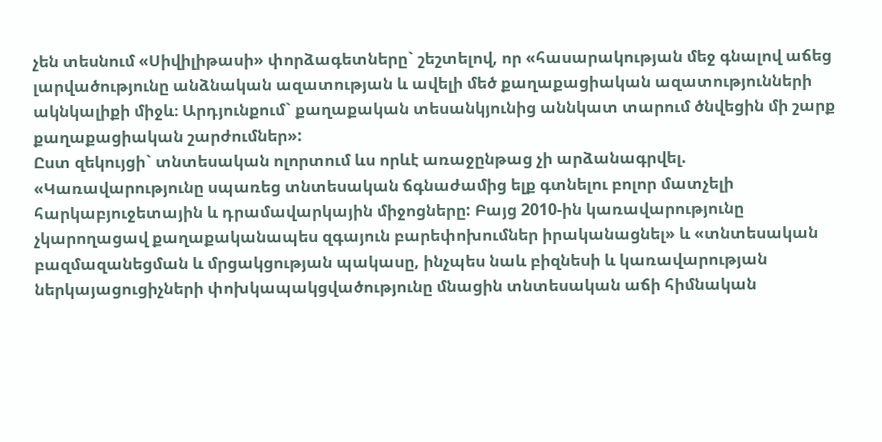չեն տեսնում «Սիվիլիթասի» փորձագետները` շեշտելով, որ «հասարակության մեջ գնալով աճեց լարվածությունը անձնական ազատության և ավելի մեծ քաղաքացիական ազատությունների ակնկալիքի միջև։ Արդյունքում` քաղաքական տեսանկյունից աննկատ տարում ծնվեցին մի շարք քաղաքացիական շարժումներ»:
Ըստ զեկույցի` տնտեսական ոլորտում ևս որևէ առաջընթաց չի արձանագրվել.
«Կառավարությունը սպառեց տնտեսական ճգնաժամից ելք գտնելու բոլոր մատչելի հարկաբյուջետային և դրամավարկային միջոցները: Բայց 2010-ին կառավարությունը չկարողացավ քաղաքականապես զգայուն բարեփոխումներ իրականացնել» և «տնտեսական բազմազանեցման և մրցակցության պակասը, ինչպես նաև բիզնեսի և կառավարության ներկայացուցիչների փոխկապակցվածությունը մնացին տնտեսական աճի հիմնական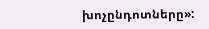խոչընդոտները»: